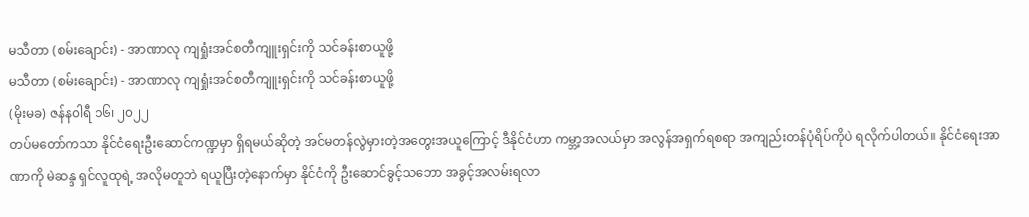မသီတာ (စမ်းချောင်း) - အာဏာလု ကျရှုံးအင်စတီကျူးရှင်းကို သင်ခန်းစာယူဖို့
မသီတာ (စမ်းချောင်း) - အာဏာလု ကျရှုံးအင်စတီကျူးရှင်းကို သင်ခန်းစာယူဖို့
(မိုးမခ) ဇန်န၀ါရီ ၁၆၊ ၂၀၂၂
တပ်မတော်ကသာ နိုင်ငံရေးဦးဆောင်ကဏ္ဍမှာ ရှိရမယ်ဆိုတဲ့ အင်မတန်လွဲမှားတဲ့အတွေးအယူကြောင့် ဒီနိုင်ငံဟာ ကမ္ဘာ့အလယ်မှာ အလွန်အရှက်ရစရာ အကျည်းတန်ပုံရိပ်ကိုပဲ ရလိုက်ပါတယ်။ နိုင်ငံရေးအာဏာကို မဲဆန္ဒ ရှင်လူထုရဲ့ အလိုမတူဘဲ ရယူပြီးတဲ့နောက်မှာ နိုင်ငံကို ဦးဆောင်ခွင့်သဘော အခွင့်အလမ်းရလာ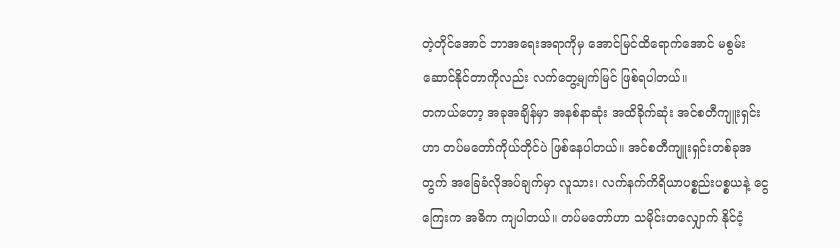တဲ့တိုင်အောင် ဘာအရေးအရာကိုမှ အောင်မြင်ထိရောက်အောင် မစွမ်းဆောင်နိုင်တာကိုလည်း လက်တွေ့မျက်မြင် ဖြစ်ရပါတယ်။
တကယ်တော့ အခုအချိန်မှာ အနစ်နာဆုံး အထိခိုက်ဆုံး အင်စတီကျူးရှင်းဟာ တပ်မတော်ကိုယ်တိုင်ပဲ ဖြစ်နေပါတယ်။ အင်စတီကျူးရှင်းတစ်ခုအတွက် အခြေခံလိုအပ်ချက်မှာ လူသား၊ လက်နက်ကိရိယာပစ္စည်းပစ္စယနဲ့ ငွေကြေးက အဓိက ကျပါတယ်။ တပ်မတော်ဟာ သမိုင်းတလျှောက် နိုင်ငံ့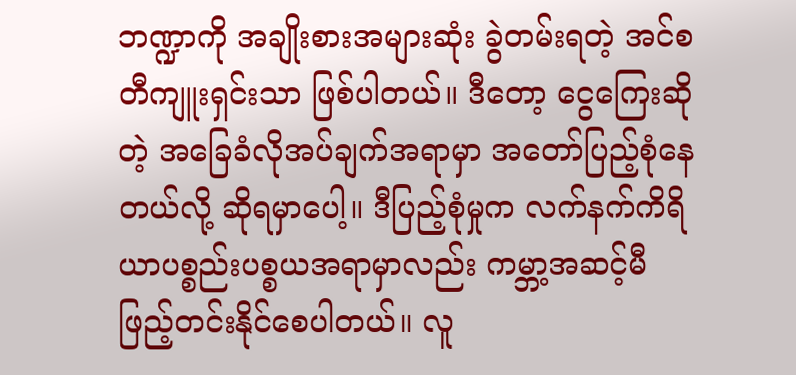ဘဏ္ဍာကို အချိုးစားအများဆုံး ခွဲတမ်းရတဲ့ အင်စတီကျူးရှင်းသာ ဖြစ်ပါတယ်။ ဒီတော့ ငွေကြေးဆိုတဲ့ အခြေခံလိုအပ်ချက်အရာမှာ အတော်ပြည့်စုံနေတယ်လို့ ဆိုရမှာပေါ့။ ဒီပြည့်စုံမှုက လက်နက်ကိရိယာပစ္စည်းပစ္စယအရာမှာလည်း ကမ္ဘာ့အဆင့်မီ ဖြည့်တင်းနိုင်စေပါတယ်။ လူ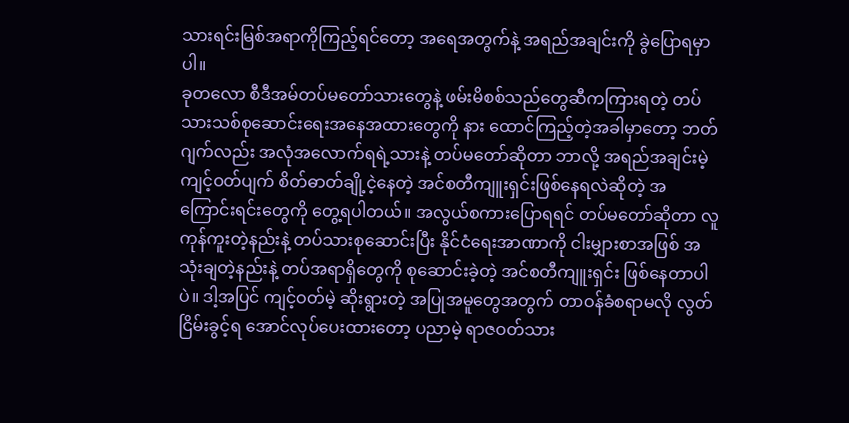သားရင်းမြစ်အရာကိုကြည့်ရင်တော့ အရေအတွက်နဲ့ အရည်အချင်းကို ခွဲပြောရမှာပါ။
ခုတလော စီဒီအမ်တပ်မတော်သားတွေနဲ့ ဖမ်းမိစစ်သည်တွေဆီကကြားရတဲ့ တပ်သားသစ်စုဆောင်းရေးအနေအထားတွေကို နား ထောင်ကြည့်တဲ့အခါမှာတော့ ဘတ်ဂျက်လည်း အလုံအလောက်ရရဲ့သားနဲ့ တပ်မတော်ဆိုတာ ဘာလို့ အရည်အချင်းမဲ့ ကျင့်ဝတ်ပျက် စိတ်ဓာတ်ချို့ငဲ့နေတဲ့ အင်စတီကျူးရှင်းဖြစ်နေရလဲဆိုတဲ့ အကြောင်းရင်းတွေကို တွေ့ရပါတယ်။ အလွယ်စကားပြောရရင် တပ်မတော်ဆိုတာ လူကုန်ကူးတဲ့နည်းနဲ့ တပ်သားစုဆောင်းပြီး နိုင်ငံရေးအာဏာကို ငါးမျှားစာအဖြစ် အသုံးချတဲ့နည်းနဲ့ တပ်အရာရှိတွေကို စုဆောင်းခဲ့တဲ့ အင်စတီကျူးရှင်း ဖြစ်နေတာပါပဲ။ ဒါ့အပြင် ကျင့်ဝတ်မဲ့ ဆိုးရွားတဲ့ အပြုအမူတွေအတွက် တာဝန်ခံစရာမလို လွတ်ငြိမ်းခွင့်ရ အောင်လုပ်ပေးထားတော့ ပညာမဲ့ ရာဇဝတ်သား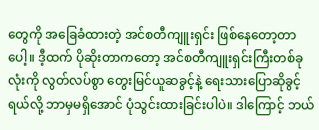တွေကို အခြေခံထားတဲ့ အင်စတီကျူးရှင်း ဖြစ်နေတော့တာပေါ့။ ဒီ့ထက် ပိုဆိုးတာကတော့ အင်စတီကျူးရှင်းကြီးတစ်ခုလုံးကို လွတ်လပ်စွာ တွေးမြင်ယူဆခွင့်နဲ့ ရေးသားပြောဆိုခွင့်ရယ်လို့ ဘာမှမရှိအောင် ပုံသွင်းထားခြင်းပါပဲ။ ဒါကြောင့် ဘယ်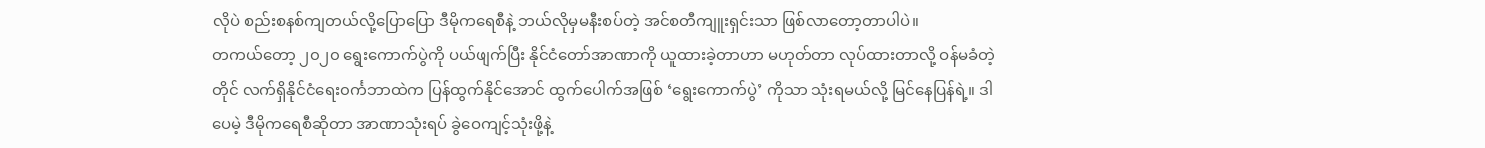လိုပဲ စည်းစနစ်ကျတယ်လို့ပြောပြော ဒီမိုကရေစီနဲ့ ဘယ်လိုမှမနီးစပ်တဲ့ အင်စတီကျူးရှင်းသာ ဖြစ်လာတော့တာပါပဲ။
တကယ်တော့ ၂၀၂၀ ရွေးကောက်ပွဲကို ပယ်ဖျက်ပြီး နိုင်ငံတော်အာဏာကို ယူထားခဲ့တာဟာ မဟုတ်တာ လုပ်ထားတာလို့ ဝန်မခံတဲ့တိုင် လက်ရှိနိုင်ငံရေး၀င်္ကဘာထဲက ပြန်ထွက်နိုင်အောင် ထွက်ပေါက်အဖြစ် ‘ရွေးကောက်ပွဲ’ ကိုသာ သုံးရမယ်လို့ မြင်နေပြန်ရဲ့။ ဒါပေမဲ့ ဒီမိုကရေစီဆိုတာ အာဏာသုံးရပ် ခွဲဝေကျင့်သုံးဖို့နဲ့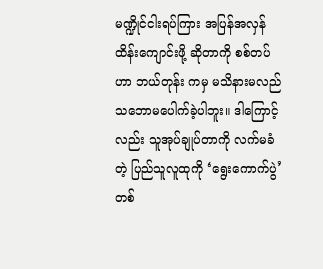မဏ္ဍိုင်ငါးရပ်ကြား အပြန်အလှန် ထိန်းကျောင်းဖို့ ဆိုတာကို စစ်တပ်ဟာ ဘယ်တုန်း ကမှ မသိနားမလည် သဘောမပေါက်ခဲ့ပါဘူး။ ဒါကြောင့်လည်း သူအုပ်ချုပ်တာကို လက်မခံတဲ့ ပြည်သူလူထုကို ‘ရွေးကောက်ပွဲ’ တစ်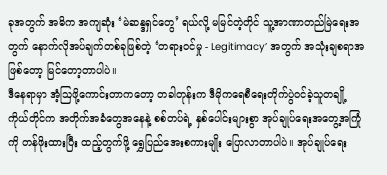ခုအတွက် အဓိက အကျဆုံး ‘မဲဆန္ဒရှင်တွေ’ ရယ်လို့ မမြင်တဲ့တိုင် သူ့အာဏာတည်မြဲရေးအတွက် နောက်လိုအပ်ချက်တစ်ခုဖြစ်တဲ့ ‘တရားဝင်မှု - Legitimacy’ အတွက် အသုံးချစရာအဖြစ်တော့ မြင်တော့တာပါပဲ။
ဒီနေရာမှာ အံ့ဩဖို့ကောင်းတာကတော့ တခါတုန်းက ဒီမိုကရေစီရေးတိုက်ပွဲဝင်ခဲ့သူတချို့ကိုယ်တိုင်က အတိုက်အခံတွေအနေနဲ့ စစ်တပ်ရဲ့ နှစ်ပေါင်းများစွာ အုပ်ချုပ်ရေးအတွေ့အကြုံကို တန်ဖိုးထားပြီး ထည့်တွက်ဖို့ ရွှေပြည်အေးစကားမျိုး ပြောလာတာပါပဲ။ အုပ်ချုပ်ရေး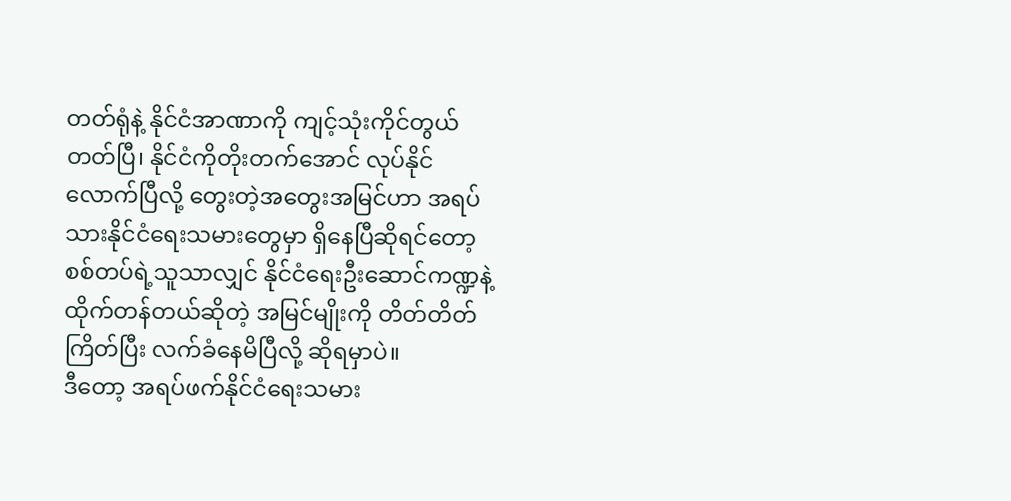တတ်ရုံနဲ့ နိုင်ငံအာဏာကို ကျင့်သုံးကိုင်တွယ်တတ်ပြီ၊ နိုင်ငံကိုတိုးတက်အောင် လုပ်နိုင်လောက်ပြီလို့ တွေးတဲ့အတွေးအမြင်ဟာ အရပ်သားနိုင်ငံရေးသမားတွေမှာ ရှိနေပြီဆိုရင်တော့ စစ်တပ်ရဲ့သူသာလျှင် နိုင်ငံရေးဦးဆောင်ကဏ္ဍနဲ့ ထိုက်တန်တယ်ဆိုတဲ့ အမြင်မျိုးကို တိတ်တိတ်ကြိတ်ပြီး လက်ခံနေမိပြီလို့ ဆိုရမှာပဲ။
ဒီတော့ အရပ်ဖက်နိုင်ငံရေးသမား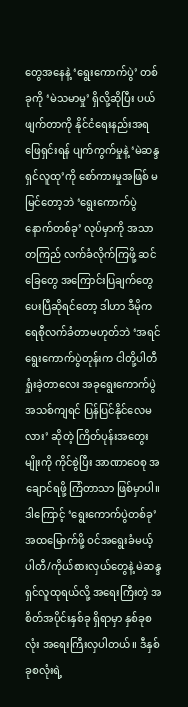တွေအနေနဲ့ ‘ရွေးကောက်ပွဲ’ တစ်ခုကို ‘မဲသမာမှု’ ရှိလို့ဆိုပြီး ပယ်ဖျက်တာကို နိုင်ငံရေးနည်းအရ ဖြေရှင်းရန် ပျက်ကွက်မှုနဲ့ ‘မဲဆန္ဒရှင်လူထု’ကို စော်ကားမှုအဖြစ် မမြင်တော့ဘဲ ‘ရွေးကောက်ပွဲနောက်တစ်ခု’ လုပ်မှာကို အသာတကြည် လက်ခံလိုက်ကြဖို့ ဆင်ခြေတွေ အကြောင်းပြချက်တွေပေးပြီဆိုရင်တော့ ဒါဟာ ဒီမိုကရေစီုလက်ခံတာမဟုတ်ဘဲ ‘အရင်ရွေးကောက်ပွဲတုန်းက ငါတို့ပါတီရှုံးခဲ့တာလေး အခုရွေးကောက်ပွဲအသစ်ကျရင် ပြန်ပြင်နိုင်လေမလား’ ဆိုတဲ့ ကြိတ်ပုန်းအတွေးမျိုးကို ကိုင်စွဲပြီး အာဏာဝေစု အချောင်ရဖို့ ကြံတာသာ ဖြစ်မှာပါ။
ဒါကြောင့် ‘ရွေးကောက်ပွဲတစ်ခု’ အထမြောက်ဖို့ ဝင်အရွေးခံမယ့် ပါတီ/ကိုယ်စားလှယ်တွေနဲ့ မဲဆန္ဒရှင်လူထုရယ်လို့ အရေးကြီးတဲ့ အစိတ်အပိုင်းနှစ်ခု ရှိရာမှာ နှစ်ခုစလုံး အရေးကြီးလှပါတယ်။ ဒီနှစ်ခုစလုံးရဲ့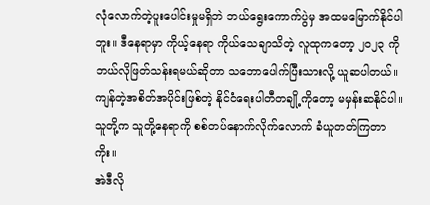လုံလောက်တဲ့ပူးပေါင်းမှုမရှိဘဲ ဘယ်ရွေးကောက်ပွဲမှ အထမမြောက်နိုင်ပါဘူး။ ဒီနေရာမှာ ကိုယ့်နေရာ ကိုယ်သေချာသိတဲ့ လူထုကတော့ ၂၀၂၃ ကို ဘယ်လိုဖြတ်သန်းရမယ်ဆိုတာ သဘောပေါက်ပြီးသားလို့ ယူဆပါတယ်။ ကျန်တဲ့အစိတ်အပိုင်းဖြစ်တဲ့ နိုင်ငံရေးပါတီတချို့ကိုတော့ မမှန်းဆနိုင်ပါ။ သူတို့က သူတို့နေရာကို စစ်တပ်နောက်လိုက်လောက် ခံယူတတ်ကြတာကိုး။
အဲဒီလို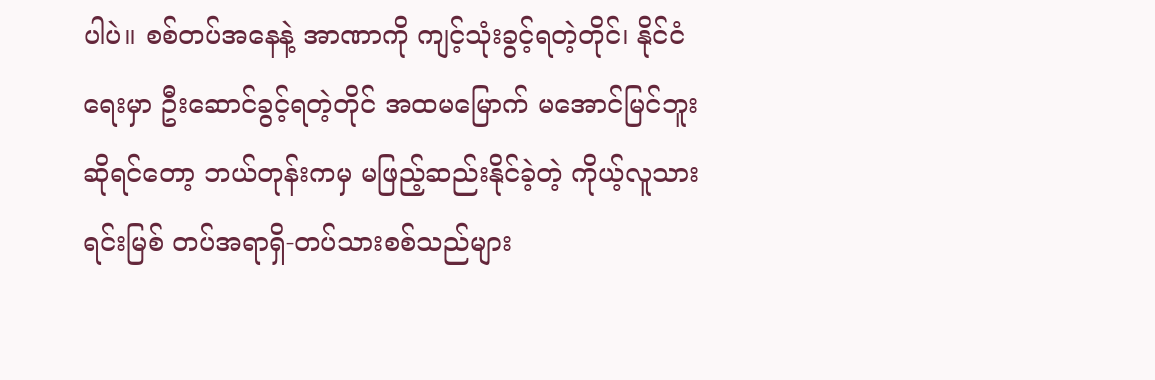ပါပဲ။ စစ်တပ်အနေနဲ့ အာဏာကို ကျင့်သုံးခွင့်ရတဲ့တိုင်၊ နိုင်ငံရေးမှာ ဦးဆောင်ခွင့်ရတဲ့တိုင် အထမမြောက် မအောင်မြင်ဘူးဆိုရင်တော့ ဘယ်တုန်းကမှ မဖြည့်ဆည်းနိုင်ခဲ့တဲ့ ကိုယ့်လူသားရင်းမြစ် တပ်အရာရှိ-တပ်သားစစ်သည်များ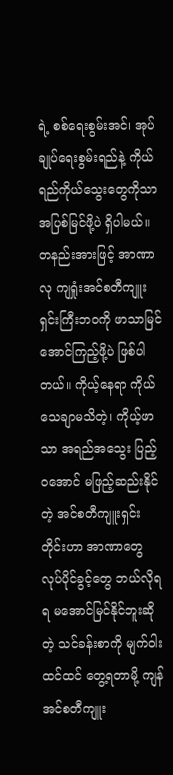ရဲ့ စစ်ရေးစွမ်းအင်၊ အုပ်ချုပ်ရေးစွမ်းရည်နဲ့ ကိုယ်ရည်ကိုယ်သွေးတွေကိုသာ အပြစ်မြင်ဖို့ပဲ ရှိပါမယ်။ တနည်းအားဖြင့် အာဏာလု ကျရှုံးအင်စတီကျူးရှင်းကြီးဘဝကို ဖာသာမြင်အောင်ကြည့်ဖို့ပဲ ဖြစ်ပါတယ်။ ကိုယ့်နေရာ ကိုယ် သေချာမသိတဲ့၊ ကိုယ့်ဖာသာ အရည်အသွေး ပြည့်ဝအောင် မဖြည့်ဆည်းနိုင်တဲ့ အင်စတီကျူးရှင်းတိုင်းဟာ အာဏာတွေ လုပ်ပိုင်ခွင့်တွေ ဘယ်လိုရရ မအောင်မြင်နိုင်ဘူးဆိုတဲ့ သင်ခန်းစာကို မျက်ဝါးထင်ထင် တွေ့ရတာမို့ ကျန်အင်စတီကျူး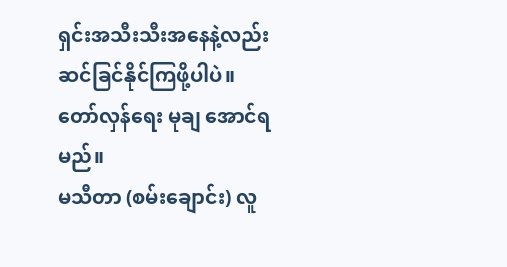ရှင်းအသီးသီးအနေနဲ့လည်း ဆင်ခြင်နိုင်ကြဖို့ပါပဲ။
တော်လှန်ရေး မုချ အောင်ရမည်။
မသီတာ (စမ်းချောင်း) လူ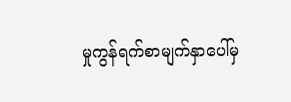မှုကွန်ရက်စာမျက်နှာပေါ်မှ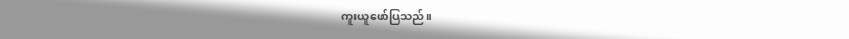ကူးယူဖော်ပြသည်။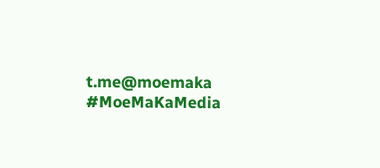t.me@moemaka
#MoeMaKaMedia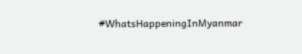#WhatsHappeningInMyanmar